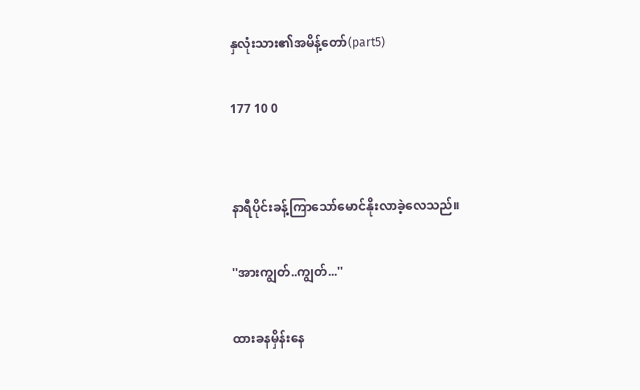နှလုံးသား၏အမိန့်တော်(part5)

177 10 0


နာရီပိုင်းခန့်ကြာသော်မောင်နိုးလာခဲ့လေသည်။

''အားကျွတ်..ကျွတ်...''

ထားခနမှိန်းနေ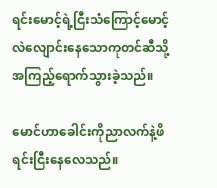ရင်းမောင့်ရဲ့ငြီးသံကြောင့်မောင့်လဲလျောင်းနေသောကုတင်ဆီသို့အကြည့်ရောက်သွားခဲ့သည်။

မောင်ဟာခေါင်းကိုညာလက်နဲ့ဖိရင်းငြီးနေလေသည်။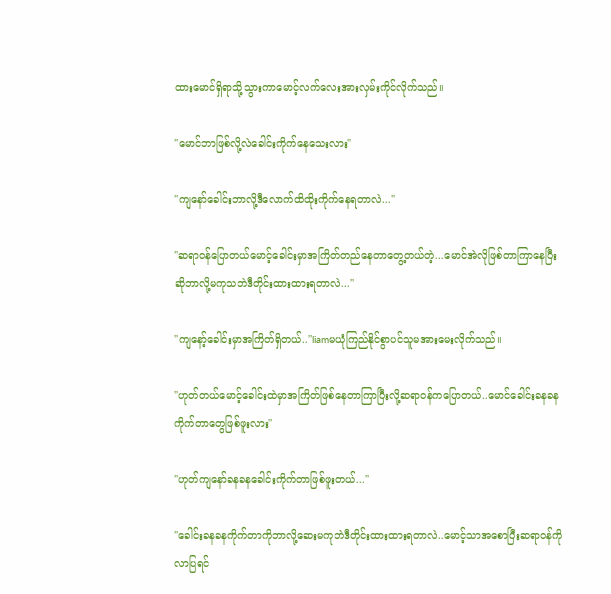ထားမောင်ရှိရာသို့သွားကာမောင့်လက်လေးအားလှမ်းကိုင်လိုက်သည်။

''မောင်ဘာဖြစ်လို့လဲခေါင်းကိုက်နေသေးလား''

''ကျနော်ခေါင်းဘာလို့ဒီလောက်ထိထိုးကိုက်နေရတာလဲ...''

''ဆရာ၀န်ပြောတယ်မောင့်ခေါင်းမှာအကြိတ်တည်နေတာတွေ့တယ်တဲ့...မောင်အဲလိုဖြစ်တာကြာနေပြီးဆိုဘာလို့မကုသဘဲဒီတိုင်းထားထားရတာလဲ...''

''ကျနော့်ခေါင်းမှာအကြိတ်ရှိတယ်..''liamမယုံကြည်နိုင်စွာပင်သူမအားမေးလိုက်သည်။

''ဟုတ်တယ်မောင့်ခေါင်းထဲမှာအကြိတ်ဖြစ်နေတာကြာပြီးလို့ဆရာ၀န်ကပြောတယ်..မောင်ခေါင်းခနခနကိုက်တာတွေဖြစ်ဖူးလား''

''ဟုတ်ကျနော်ခနခနခေါင်းကိုက်တာဖြစ်ဖူးတယ်...''

''ခေါင်းခနခနကိုက်တာကိုဘာလို့ဆေးမကုဘဲဒီတိုင်းထားထားရတာလဲ..မောင့်သာအစောပြီးဆရာ၀န်ကိုလာပြရင်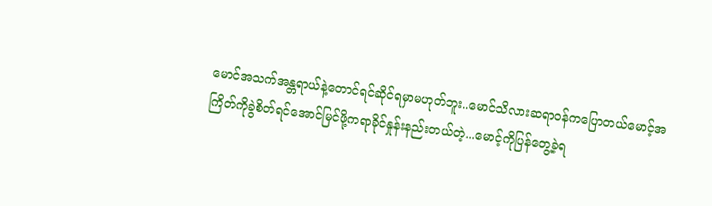မောင်အသက်အန္တရာယ်နဲ့တောင်ရင်ဆိုင်ရမှာမဟုတ်ဘူး..မောင်သိလားဆရာ၀န်ကပြောတယ်မောင့်အကြိတ်ကိုခွဲစိတ်ရင်အောင်မြင်ဖို့ကရာခိုင်နှုန်းနည်းတယ်တဲ့...မောင့်ကိုပြန်တွေ့ခဲ့ရ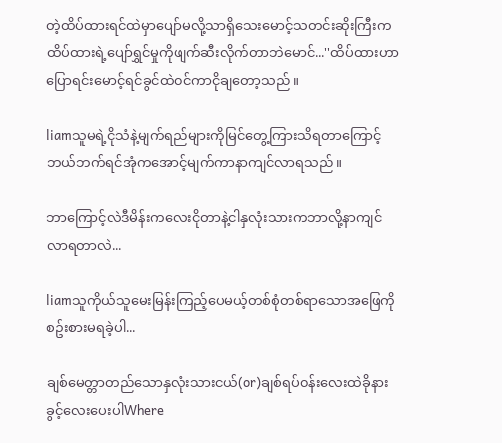တဲ့ထိပ်ထားရင်ထဲမှာပျော်မလို့သာရှိသေးမောင့်သတင်းဆိုးကြီးကထိပ်ထားရဲ့ပျော်ရွှင်မှုကိုဖျက်ဆီးလိုက်တာဘဲမောင်...''ထိပ်ထားဟာပြောရင်းမောင့်ရင်ခွင်ထဲ၀င်ကာငိုချတော့သည်။

liamသူမရဲ့ငိုသံနဲ့မျက်ရည်များကိုမြင်တွေ့ကြားသိရတာကြောင့်ဘယ်ဘက်ရင်အုံကအောင့်မျက်ကာနာကျင်လာရသည်။

ဘာကြောင့်လဲဒီမိန်းကလေးငိုတာနဲ့ငါနှလုံးသားကဘာလို့နာကျင်လာရတာလဲ...

liamသူကိုယ်သူမေးမြန်းကြည့်ပေမယ့်တစ်စုံတစ်ရာသောအဖြေကိုစဥ်းစားမရခဲ့ပါ...

ချစ်မေတ္တာတည်သောနှလုံးသားငယ်(or)ချစ်ရပ်၀န်းလေးထဲခိုနားခွင့်လေးပေးပါWhere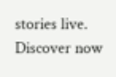stories live. Discover now